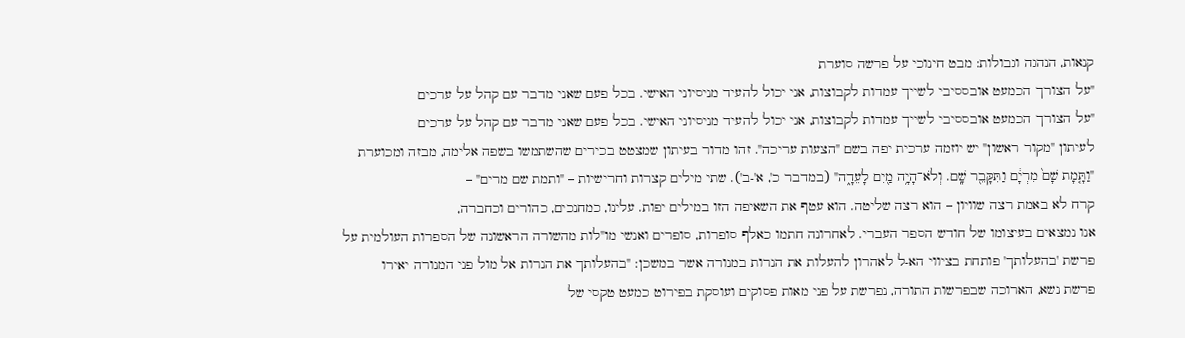קנאות, הנהגה וגבולות: מבט חינוכי על פרשה סוערת
"על הצורך הכמעט אובססיבי לשייך עמדות לקבוצות, אני יכול להעיד מניסיוני האישי. בכל פעם שאני מדבר עם קהל על ערכים
"על הצורך הכמעט אובססיבי לשייך עמדות לקבוצות, אני יכול להעיד מניסיוני האישי. בכל פעם שאני מדבר עם קהל על ערכים
לעיתון "מקור ראשון" יש יוזמה ערכית יפה בשם "הצעות עריכה". זהו מדור בעיתון שמצטט בכירים שהשתמשו בשפה אלימה, מבזה ומכוערת
"וַתָּ֤מָת שָׁם֙ מִרְיָ֔ם וַתִּקָּבֵ֖ר שָֽׁם. וְלֹא־הָיָ֥ה מַ֖יִם לָעֵדָ֑ה" (במדבר כ', א'-ב'). שתי מילים קצרות וחרישיות – "ותמת שם מרים" –
קרח לא באמת רצה שוויון – הוא רצה שליטה. הוא עטף את השאיפה הזו במילים יפות. עלינו, כמחנכים, כהורים וכחברה,
אנו נמצאים בעיצומו של חודש הספר העברי. לאחרונה חתמו כאלף סופרות, סופרים ואנשי מו"לות מהשורה הראשונה של הספרות העולמית על
פרשת 'בהעלותך' פותחת בציווי הא-ל לאהרון להעלות את הנרות במנורה אשר במשכן: "בהעלותך את הנרות אל מול פני המנורה יאירו
פרשת נשא, הארוכה שבפרשות התורה, נפרשת על פני מאות פסוקים ועוסקת בפירוט כמעט טקסי של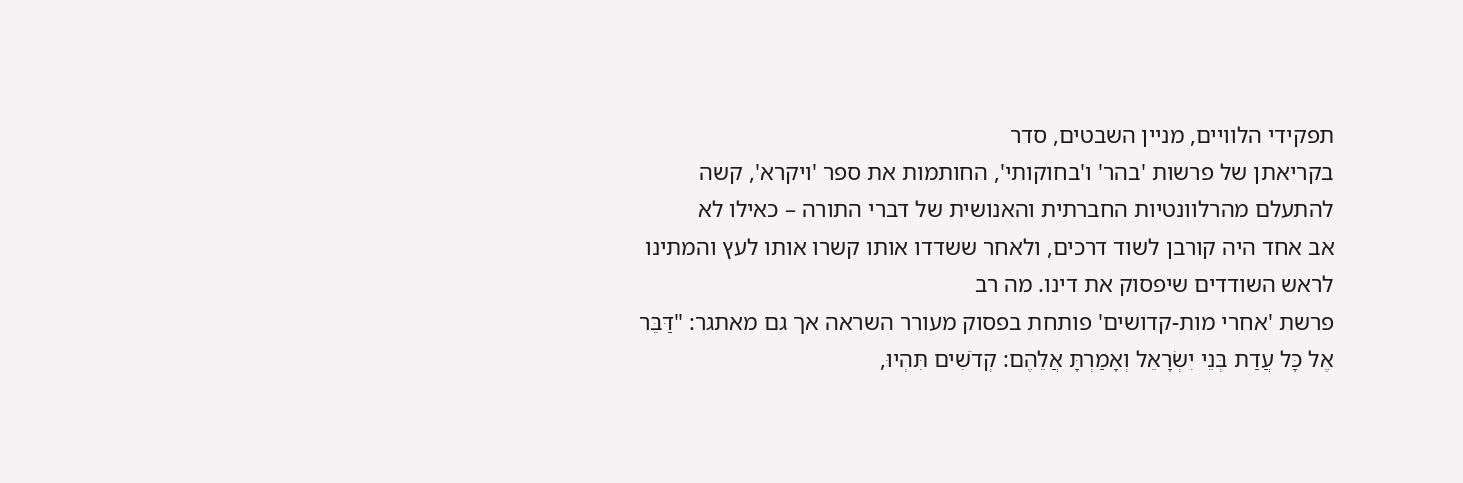תפקידי הלוויים, מניין השבטים, סדר
בקריאתן של פרשות 'בהר' ו'בחוקותי', החותמות את ספר 'ויקרא', קשה להתעלם מהרלוונטיות החברתית והאנושית של דברי התורה – כאילו לא
אב אחד היה קורבן לשוד דרכים, ולאחר ששדדו אותו קשרו אותו לעץ והמתינו לראש השודדים שיפסוק את דינו. מה רב
פרשת 'אחרי מות-קדושים' פותחת בפסוק מעורר השראה אך גם מאתגר: "דַּבֵּר אֶל כָּל עֲדַת בְּנֵי יִשְׂרָאֵל וְאָמַרְתָּ אֲלֵהֶם: קְדֹשִׁים תִּהְיוּ,